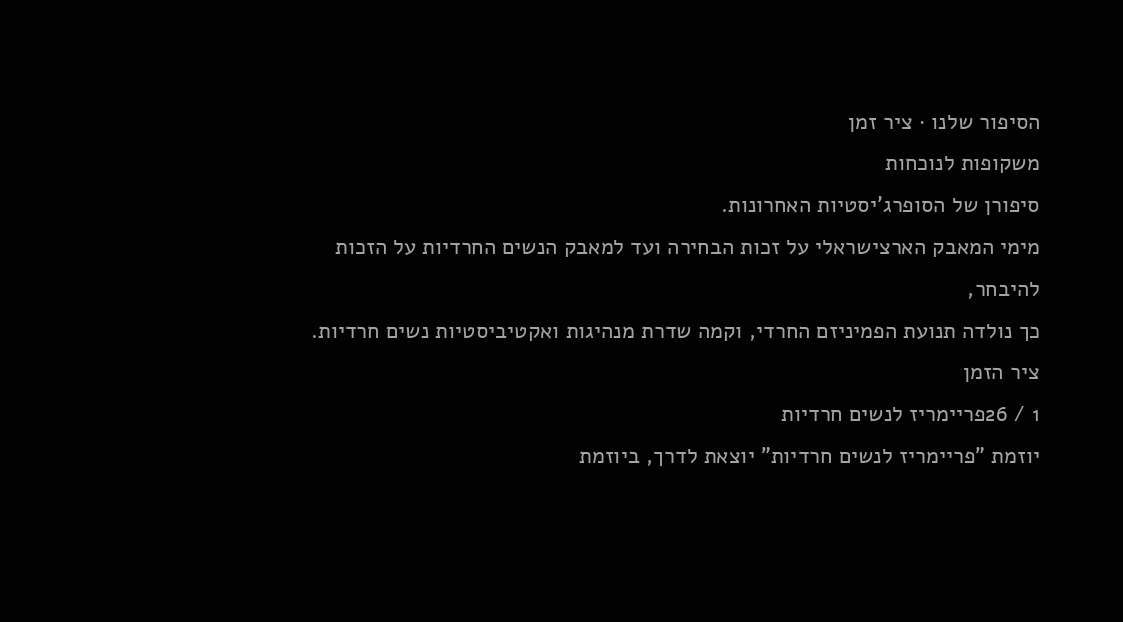הסיפור שלנו · ציר זמן
משקופות לנוכחות
סיפורן של הסופרג'יסטיות האחרונות.
מימי המאבק הארצישראלי על זכות הבחירה ועד למאבק הנשים החרדיות על הזכות להיבחר,
כך נולדה תנועת הפמיניזם החרדי, וקמה שדרת מנהיגות ואקטיביסטיות נשים חרדיות.
ציר הזמן
1 / 26פריימריז לנשים חרדיות
יוזמת "פריימריז לנשים חרדיות" יוצאת לדרך, ביוזמת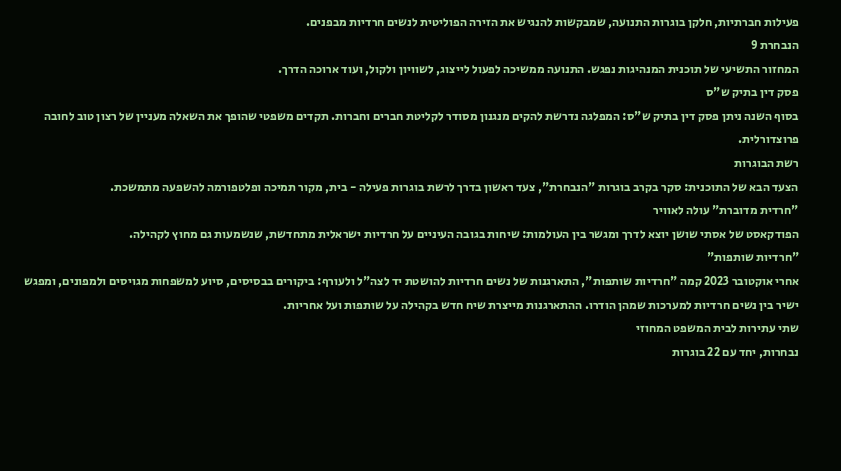פעילות חברתיות, חלקן בוגרות התנועה, שמבקשות להנגיש את הזירה הפוליטית לנשים חרדיות מבפנים.
הנבחרת 9
המחזור התשיעי של תוכנית המנהיגות נפגש. התנועה ממשיכה לפעול לייצוג, לשוויון ולקול, ועוד ארוכה הדרך.
פסק דין בתיק ש"ס
בסוף השנה ניתן פסק דין בתיק ש"ס: המפלגה נדרשת להקים מנגנון מסודר לקליטת חברים וחברות. תקדים משפטי שהופך את השאלה מעניין של רצון טוב לחובה פרוצדורלית.
רשת הבוגרות
הצעד הבא של התוכנית: סקר בקרב בוגרות "הנבחרת", צעד ראשון בדרך לרשת בוגרות פעילה - בית, מקור תמיכה ופלטפורמה להשפעה מתמשכת.
"חרדית מדוברת" עולה לאוויר
הפודקאסט של אסתי שושן יוצא לדרך ומגשר בין העולמות: שיחות בגובה העיניים על חרדיות ישראלית מתחדשת, שנשמעות גם מחוץ לקהילה.
"חרדיות שותפות"
אחרי אוקטובר 2023 קמה "חרדיות שותפות", התארגנות של נשים חרדיות להושטת יד לצה"ל ולעורף: ביקורים בבסיסים, סיוע למשפחות מגויסים ולמפונים, ומפגש ישיר בין נשים חרדיות למערכות שמהן הודרו. ההתארגנות מייצרת שיח חדש בקהילה על שותפות ועל אחריות.
שתי עתירות לבית המשפט המחוזי
נבחרות, יחד עם 22 בוגרות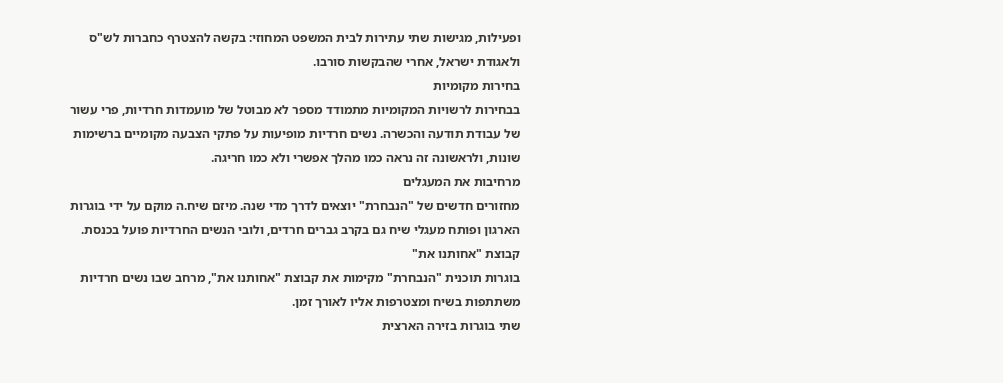ופעילות, מגישות שתי עתירות לבית המשפט המחוזי: בקשה להצטרף כחברות לש"ס ולאגודת ישראל, אחרי שהבקשות סורבו.
בחירות מקומיות
בבחירות לרשויות המקומיות מתמודד מספר לא מבוטל של מועמדות חרדיות, פרי עשור של עבודת תודעה והכשרה. נשים חרדיות מופיעות על פתקי הצבעה מקומיים ברשימות שונות, ולראשונה זה נראה כמו מהלך אפשרי ולא כמו חריגה.
מרחיבות את המעגלים
מחזורים חדשים של "הנבחרת" יוצאים לדרך מדי שנה. מיזם שיח.ה מוקם על ידי בוגרות הארגון ופותח מעגלי שיח גם בקרב גברים חרדים, ולובי הנשים החרדיות פועל בכנסת.
קבוצת "אחותנו את"
בוגרות תוכנית "הנבחרת" מקימות את קבוצת "אחותנו את", מרחב שבו נשים חרדיות משתתפות בשיח ומצטרפות אליו לאורך זמן.
שתי בוגרות בזירה הארצית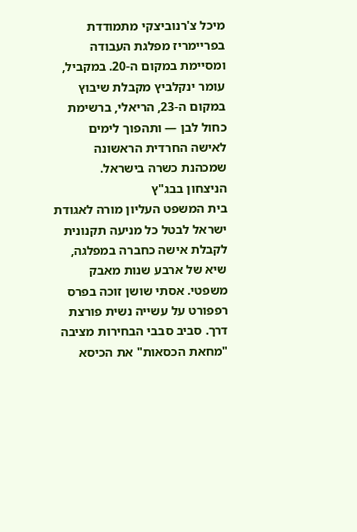מיכל צ'רנוביצקי מתמודדת בפריימריז מפלגת העבודה ומסיימת במקום ה-20. במקביל, עומר ינקלביץ מקבלת שיבוץ במקום ה-23, הריאלי, ברשימת כחול לבן — ותהפוך לימים לאישה החרדית הראשונה שמכהנת כשרה בישראל.
הניצחון בבג"ץ
בית המשפט העליון מורה לאגודת ישראל לבטל כל מניעה תקנונית לקבלת אישה כחברה במפלגה, שיא של ארבע שנות מאבק משפטי. אסתי שושן זוכה בפרס רפפורט על עשייה נשית פורצת דרך. סביב סבבי הבחירות מציבה "מחאת הכסאות" את הכיסא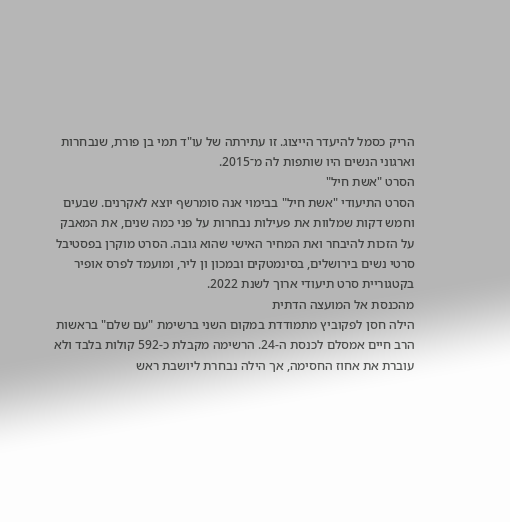הריק כסמל להיעדר הייצוג. זו עתירתה של עו"ד תמי בן פורת, שנבחרות וארגוני הנשים היו שותפות לה מ־2015.
הסרט "אשת חיל"
הסרט התיעודי "אשת חיל" בבימוי אנה סומרשף יוצא לאקרנים. שבעים וחמש דקות שמלוות את פעילות נבחרות על פני כמה שנים, את המאבק על הזכות להיבחר ואת המחיר האישי שהוא גובה. הסרט מוקרן בפסטיבל סרטי נשים בירושלים, בסינמטקים ובמכון ון ליר, ומועמד לפרס אופיר בקטגוריית סרט תיעודי ארוך לשנת 2022.
מהכנסת אל המועצה הדתית
הילה חסן לפקוביץ מתמודדת במקום השני ברשימת "עם שלם" בראשות הרב חיים אמסלם לכנסת ה-24. הרשימה מקבלת כ-592 קולות בלבד ולא עוברת את אחוז החסימה, אך הילה נבחרת ליושבת ראש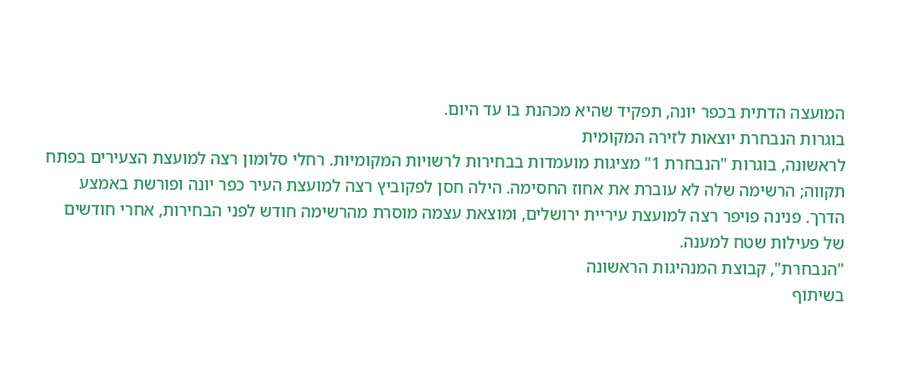המועצה הדתית בכפר יונה, תפקיד שהיא מכהנת בו עד היום.
בוגרות הנבחרת יוצאות לזירה המקומית
לראשונה, בוגרות "הנבחרת 1" מציגות מועמדות בבחירות לרשויות המקומיות. רחלי סלומון רצה למועצת הצעירים בפתח תקווה; הרשימה שלה לא עוברת את אחוז החסימה. הילה חסן לפקוביץ רצה למועצת העיר כפר יונה ופורשת באמצע הדרך. פנינה פויפר רצה למועצת עיריית ירושלים, ומוצאת עצמה מוסרת מהרשימה חודש לפני הבחירות, אחרי חודשים של פעילות שטח למענה.
"הנבחרת", קבוצת המנהיגות הראשונה
בשיתוף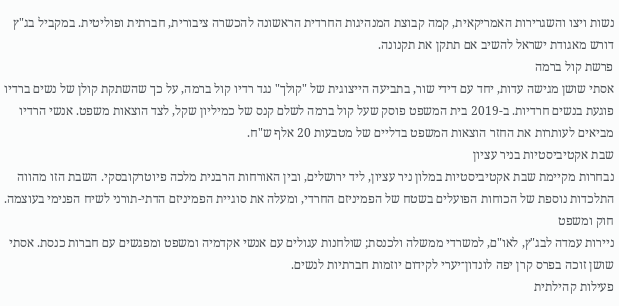נשות ויצו והשגרירות האמריקאית, קמה קבוצת המנהיגות החרדית הראשונה להכשרה ציבורית, חברתית ופוליטית. במקביל בג"ץ דורש מאגודת ישראל להשיב אם תתקן את תקנונה.
פרשת קול ברמה
אסתי שושן מגישה עדות, יחד עם דידי שור, בתביעה הייצוגית של "קולך" נגד רדיו קול ברמה, על כך שהשתקת קולן של נשים ברדיו פוגעת בנשים חרדיות. ב-2019 בית המשפט פוסק שעל קול ברמה לשלם קנס של כמיליון שקל, לצד הוצאות משפט. אנשי הרדיו מביאים לעותרות את החזר הוצאות המשפט בדליים של מטבעות 20 אלף ש"ח.
שבת אקטיביסטיות בניר עציון
נבחרות מקיימת שבת אקטיביסטיות במלון ניר עציון, ליד ירושלים, ובין האורחות הרבנית מלכה פיוטרקובסקי. השבת הזו מהווה התלכדות נוספת של הכוחות הפועלים בשטח של הפמיניזם החרדי, ומעלה את סוגיית הפמיניזם הדתי-תורני לשיח הפנימי בעוצמה.
חוק ומשפט
ניירות עמדה לבג"ץ, לאו"ם, למשרדי ממשלה ולכנסת; שולחנות עגולים עם אנשי אקדמיה ומשפט ומפגשים עם חברות כנסת. אסתי שושן זוכה בפרס קרן יפה לונדון־יערי לקידום יוזמות חברתיות לנשים.
פעילות קהילתית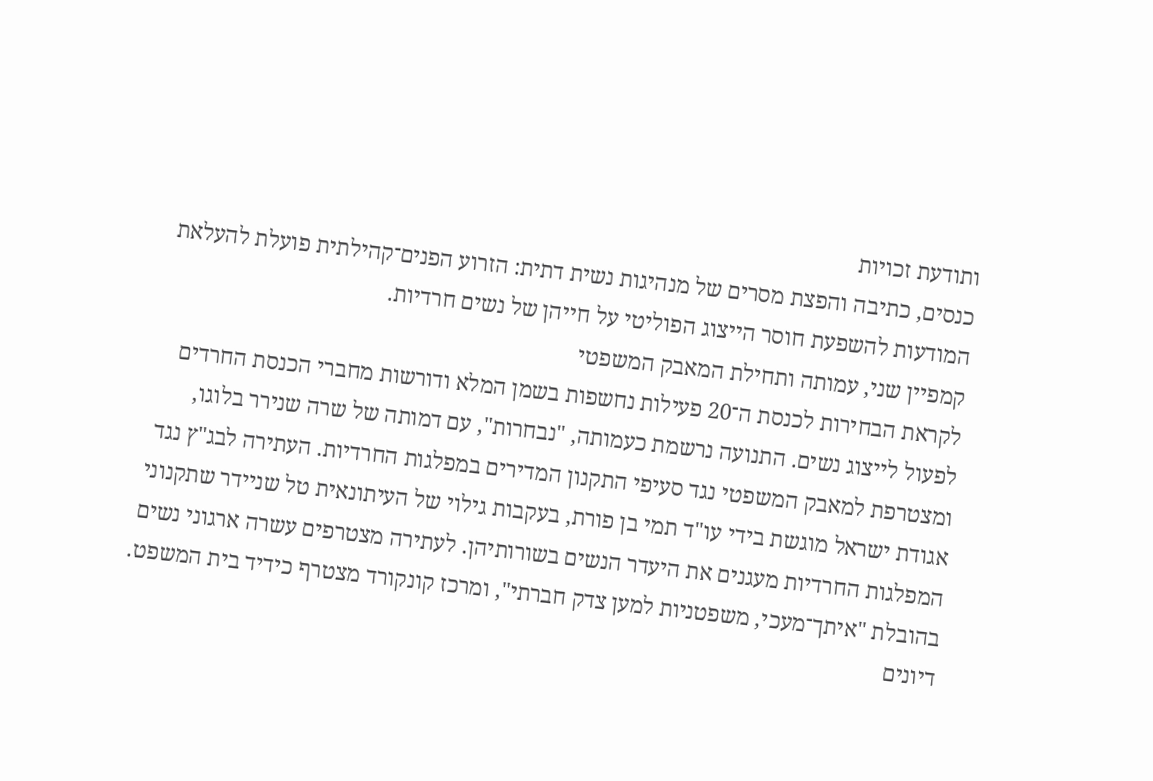ותודעת זכויות
כנסים, כתיבה והפצת מסרים של מנהיגות נשית דתית: הזרוע הפנים־קהילתית פועלת להעלאת המודעות להשפעת חוסר הייצוג הפוליטי על חייהן של נשים חרדיות.
קמפיין שני, עמותה ותחילת המאבק המשפטי
לקראת הבחירות לכנסת ה־20 פעילות נחשפות בשמן המלא ודורשות מחברי הכנסת החרדים לפעול לייצוג נשים. התנועה נרשמת כעמותה, "נבחרות", עם דמותה של שרה שנירר בלוגו, ומצטרפת למאבק המשפטי נגד סעיפי התקנון המדירים במפלגות החרדיות. העתירה לבג"ץ נגד אגודת ישראל מוגשת בידי עו"ד תמי בן פורת, בעקבות גילוי של העיתונאית טל שניידר שתקנוני המפלגות החרדיות מעגנים את היעדר הנשים בשורותיהן. לעתירה מצטרפים עשרה ארגוני נשים בהובלת "איתך־מעכי, משפטניות למען צדק חברתי", ומרכז קונקורד מצטרף כידיד בית המשפט.
דיונים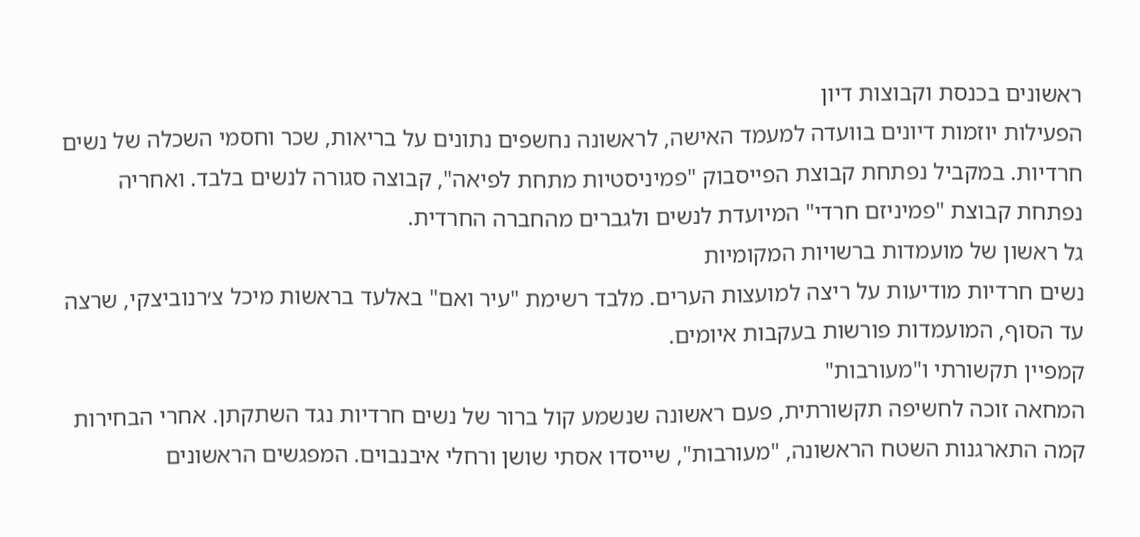ראשונים בכנסת וקבוצות דיון
הפעילות יוזמות דיונים בוועדה למעמד האישה, לראשונה נחשפים נתונים על בריאות, שכר וחסמי השכלה של נשים חרדיות. במקביל נפתחת קבוצת הפייסבוק "פמיניסטיות מתחת לפיאה", קבוצה סגורה לנשים בלבד. ואחריה נפתחת קבוצת "פמיניזם חרדי" המיועדת לנשים ולגברים מהחברה החרדית.
גל ראשון של מועמדות ברשויות המקומיות
נשים חרדיות מודיעות על ריצה למועצות הערים. מלבד רשימת "עיר ואם" באלעד בראשות מיכל צ׳רנוביצקי, שרצה עד הסוף, המועמדות פורשות בעקבות איומים.
קמפיין תקשורתי ו"מעורבות"
המחאה זוכה לחשיפה תקשורתית, פעם ראשונה שנשמע קול ברור של נשים חרדיות נגד השתקתן. אחרי הבחירות קמה התארגנות השטח הראשונה, "מעורבות", שייסדו אסתי שושן ורחלי איבנבוים. המפגשים הראשונים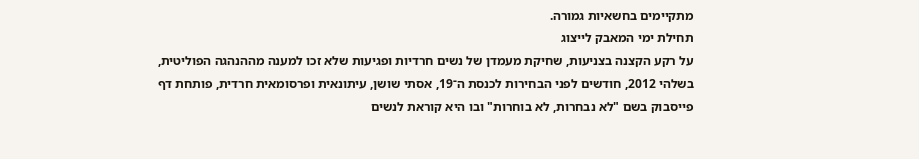מתקיימים בחשאיות גמורה.
תחילת ימי המאבק לייצוג
על רקע הקצנה בצניעות, שחיקת מעמדן של נשים חרדיות ופגיעות שלא זכו למענה מההנהגה הפוליטית, בשלהי 2012, חודשים לפני הבחירות לכנסת ה־19, אסתי שושן, עיתונאית ופרסומאית חרדית, פותחת דף פייסבוק בשם "לא נבחרות, לא בוחרות" ובו היא קוראת לנשים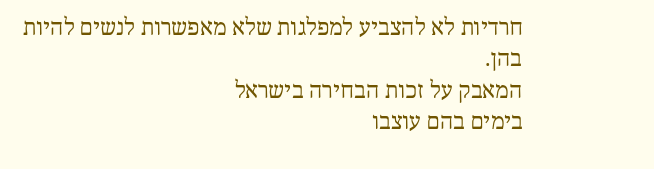חרדיות לא להצביע למפלגות שלא מאפשרות לנשים להיות בהן.
המאבק על זכות הבחירה בישראל
בימים בהם עוצבו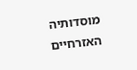מוסדותיה האזרחיים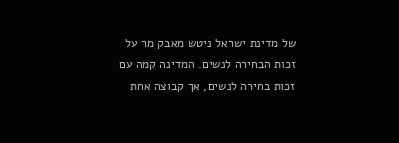של מדינת ישראל ניטש מאבק מר על זכות הבחירה לנשים. המדינה קמה עם זכות בחירה לנשים, אך קבוצה אחת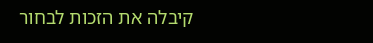קיבלה את הזכות לבחור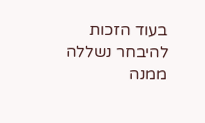בעוד הזכות להיבחר נשללה ממנה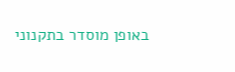באופן מוסדר בתקנוני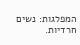המפלגות: נשים חרדיות.